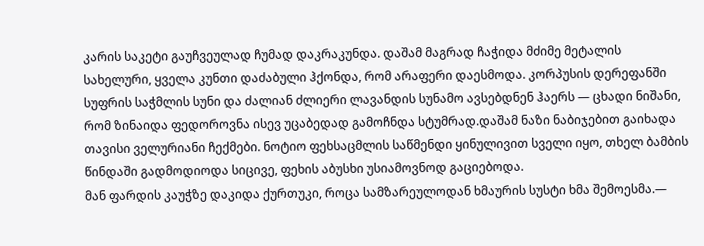კარის საკეტი გაუჩვეულად ჩუმად დაკრაკუნდა. დაშამ მაგრად ჩაჭიდა მძიმე მეტალის სახელური, ყველა კუნთი დაძაბული ჰქონდა, რომ არაფერი დაესმოდა. კორპუსის დერეფანში სუფრის საჭმლის სუნი და ძალიან ძლიერი ლავანდის სუნამო ავსებდნენ ჰაერს — ცხადი ნიშანი,
რომ ზინაიდა ფედოროვნა ისევ უცაბედად გამოჩნდა სტუმრად.დაშამ ნაზი ნაბიჯებით გაიხადა თავისი ველურიანი ჩექმები. ნოტიო ფეხსაცმლის საწმენდი ყინულივით სველი იყო, თხელ ბამბის წინდაში გადმოდიოდა სიცივე, ფეხის აბუსხი უსიამოვნოდ გაციებოდა.
მან ფარდის კაუჭზე დაკიდა ქურთუკი, როცა სამზარეულოდან ხმაურის სუსტი ხმა შემოესმა.—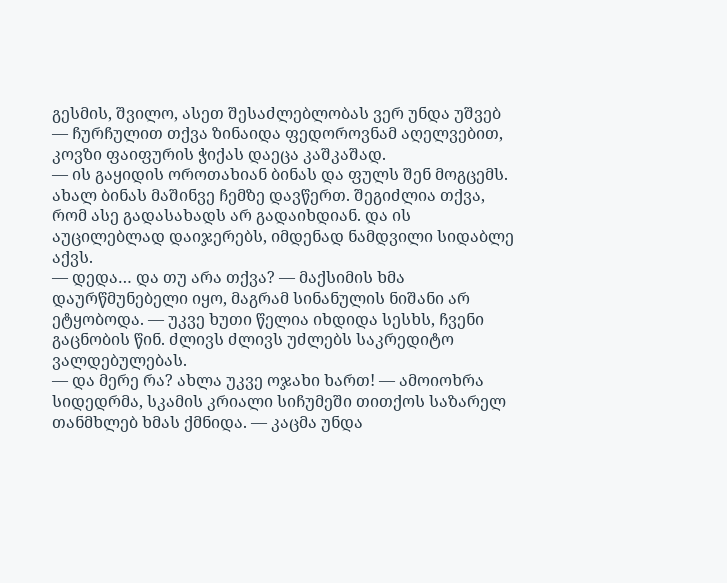გესმის, შვილო, ასეთ შესაძლებლობას ვერ უნდა უშვებ — ჩურჩულით თქვა ზინაიდა ფედოროვნამ აღელვებით, კოვზი ფაიფურის ჭიქას დაეცა კაშკაშად.
— ის გაყიდის ოროთახიან ბინას და ფულს შენ მოგცემს. ახალ ბინას მაშინვე ჩემზე დავწერთ. შეგიძლია თქვა, რომ ასე გადასახადს არ გადაიხდიან. და ის აუცილებლად დაიჯერებს, იმდენად ნამდვილი სიდაბლე აქვს.
— დედა… და თუ არა თქვა? — მაქსიმის ხმა დაურწმუნებელი იყო, მაგრამ სინანულის ნიშანი არ ეტყობოდა. — უკვე ხუთი წელია იხდიდა სესხს, ჩვენი გაცნობის წინ. ძლივს ძლივს უძლებს საკრედიტო ვალდებულებას.
— და მერე რა? ახლა უკვე ოჯახი ხართ! — ამოიოხრა სიდედრმა, სკამის კრიალი სიჩუმეში თითქოს საზარელ თანმხლებ ხმას ქმნიდა. — კაცმა უნდა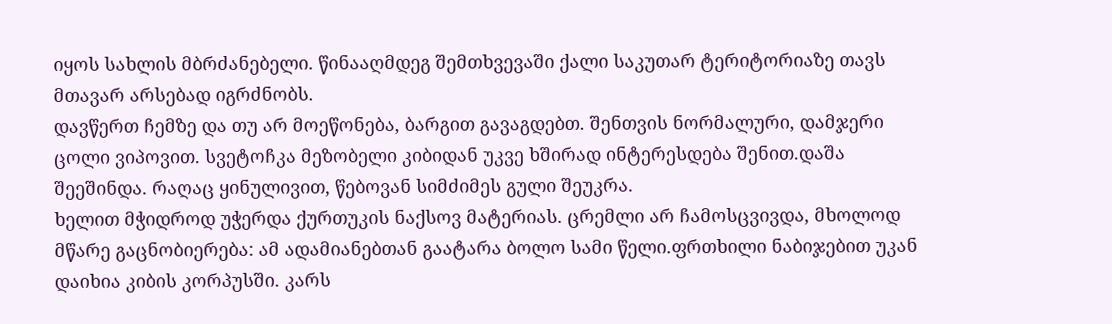იყოს სახლის მბრძანებელი. წინააღმდეგ შემთხვევაში ქალი საკუთარ ტერიტორიაზე თავს მთავარ არსებად იგრძნობს.
დავწერთ ჩემზე და თუ არ მოეწონება, ბარგით გავაგდებთ. შენთვის ნორმალური, დამჯერი ცოლი ვიპოვით. სვეტოჩკა მეზობელი კიბიდან უკვე ხშირად ინტერესდება შენით.დაშა შეეშინდა. რაღაც ყინულივით, წებოვან სიმძიმეს გული შეუკრა.
ხელით მჭიდროდ უჭერდა ქურთუკის ნაქსოვ მატერიას. ცრემლი არ ჩამოსცვივდა, მხოლოდ მწარე გაცნობიერება: ამ ადამიანებთან გაატარა ბოლო სამი წელი.ფრთხილი ნაბიჯებით უკან დაიხია კიბის კორპუსში. კარს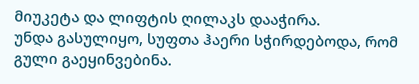მიუკეტა და ლიფტის ღილაკს დააჭირა.
უნდა გასულიყო, სუფთა ჰაერი სჭირდებოდა, რომ გული გაეყინვებინა.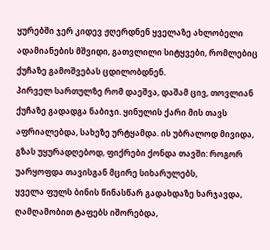ყურებში ჯერ კიდევ ჟღერდნენ ყველაზე ახლობელი ადამიანების მშვიდი, გათვლილი სიტყვები, რომლებიც ქუჩაზე გამოშვებას ცდილობდნენ.
პირველ სართულზე რომ დაეშვა, დაშამ ცივ, თოვლიან ქუჩაზე გადადგა ნაბიჯი. ყინულის ქარი მის თავს აფრიალებდა, სახეზე ურტყამდა. ის უბრალოდ მივიდა, გზას უყურადღებოდ, ფიქრები ქონდა თავში: როგორ უარყოფდა თავისგან მცირე სიხარულებს,
ყველა ფულს ბინის წინასწარ გადახდაზე ხარჯავდა, ღამღამობით ტაფებს იშორებდა,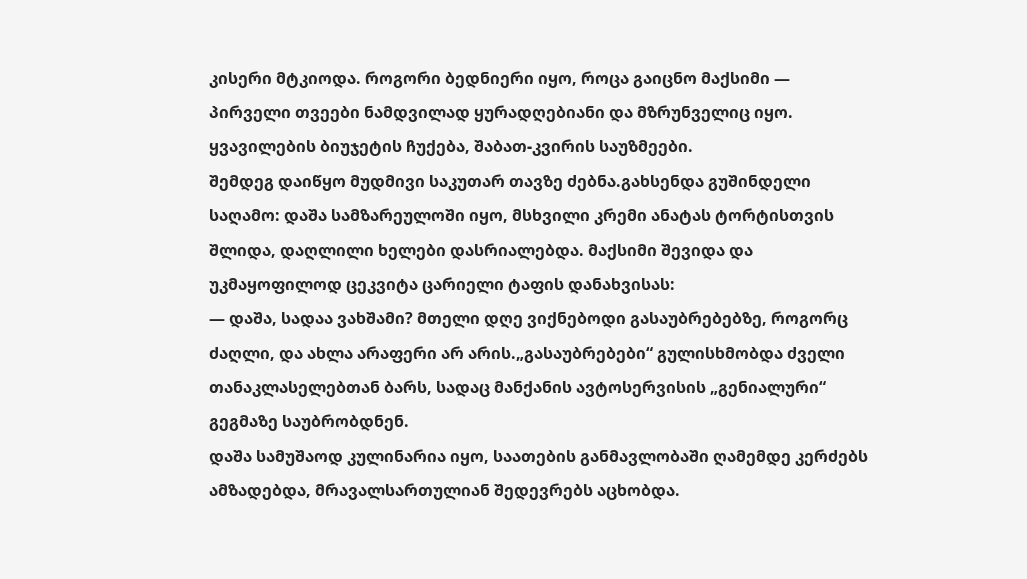კისერი მტკიოდა. როგორი ბედნიერი იყო, როცა გაიცნო მაქსიმი — პირველი თვეები ნამდვილად ყურადღებიანი და მზრუნველიც იყო. ყვავილების ბიუჯეტის ჩუქება, შაბათ-კვირის საუზმეები.
შემდეგ დაიწყო მუდმივი საკუთარ თავზე ძებნა.გახსენდა გუშინდელი საღამო: დაშა სამზარეულოში იყო, მსხვილი კრემი ანატას ტორტისთვის შლიდა, დაღლილი ხელები დასრიალებდა. მაქსიმი შევიდა და უკმაყოფილოდ ცეკვიტა ცარიელი ტაფის დანახვისას:
— დაშა, სადაა ვახშამი? მთელი დღე ვიქნებოდი გასაუბრებებზე, როგორც ძაღლი, და ახლა არაფერი არ არის.„გასაუბრებები“ გულისხმობდა ძველი თანაკლასელებთან ბარს, სადაც მანქანის ავტოსერვისის „გენიალური“ გეგმაზე საუბრობდნენ.
დაშა სამუშაოდ კულინარია იყო, საათების განმავლობაში ღამემდე კერძებს ამზადებდა, მრავალსართულიან შედევრებს აცხობდა.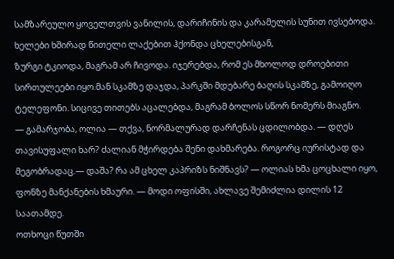სამზარეულო ყოველთვის ვანილის, დარიჩინის და კარამელის სუნით ივსებოდა. ხელები ხშირად წითელი ლაქებით ჰქონდა ცხელებისგან,
ზურგი ტკიოდა, მაგრამ არ ჩივოდა. იჯერებდა, რომ ეს მხოლოდ დროებითი სირთულეები იყო.მან სკამზე დაჯდა, პარკში მდებარე ბაღის სკამზე, გამოიღო ტელეფონი. სიცივე თითებს აცალებდა, მაგრამ ბოლოს სწორ ნომერს მიაგნო.
— გამარჯობა, ოლია — თქვა, ნორმალურად დარჩენას ცდილობდა. — დღეს თავისუფალი ხარ? ძალიან მჭირდება შენი დახმარება. როგორც იურისტად და მეგობრადაც.— დაშა? რა ამ ცხელ კაპრიზს ნიშნავს? — ოლიას ხმა ცოცხალი იყო, ფონზე მანქანების ხმაური. — მოდი ოფისში, ახლავე შემიძლია დილის 12 საათამდე.
ოთხოცი წუთში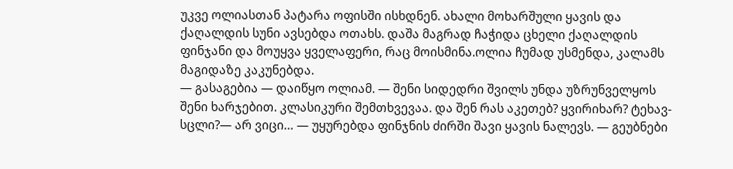უკვე ოლიასთან პატარა ოფისში ისხდნენ. ახალი მოხარშული ყავის და ქაღალდის სუნი ავსებდა ოთახს. დაშა მაგრად ჩაჭიდა ცხელი ქაღალდის ფინჯანი და მოუყვა ყველაფერი, რაც მოისმინა.ოლია ჩუმად უსმენდა, კალამს მაგიდაზე კაკუნებდა.
— გასაგებია — დაიწყო ოლიამ. — შენი სიდედრი შვილს უნდა უზრუნველყოს შენი ხარჯებით. კლასიკური შემთხვევაა. და შენ რას აკეთებ? ყვირიხარ? ტეხავ-სცლი?— არ ვიცი… — უყურებდა ფინჯნის ძირში შავი ყავის ნალევს. — გეუბნები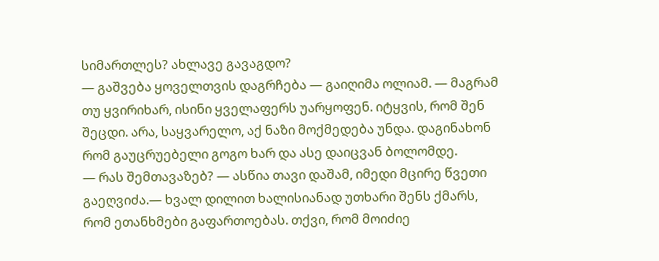სიმართლეს? ახლავე გავაგდო?
— გაშვება ყოველთვის დაგრჩება — გაიღიმა ოლიამ. — მაგრამ თუ ყვირიხარ, ისინი ყველაფერს უარყოფენ. იტყვის, რომ შენ შეცდი. არა, საყვარელო, აქ ნაზი მოქმედება უნდა. დაგინახონ რომ გაუცრუებელი გოგო ხარ და ასე დაიცვან ბოლომდე.
— რას შემთავაზებ? — ასწია თავი დაშამ, იმედი მცირე წვეთი გაეღვიძა.— ხვალ დილით ხალისიანად უთხარი შენს ქმარს, რომ ეთანხმები გაფართოებას. თქვი, რომ მოიძიე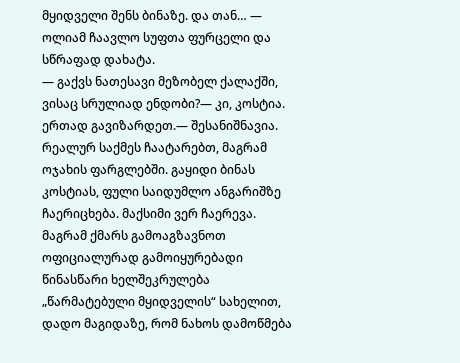მყიდველი შენს ბინაზე. და თან… — ოლიამ ჩაავლო სუფთა ფურცელი და სწრაფად დახატა.
— გაქვს ნათესავი მეზობელ ქალაქში, ვისაც სრულიად ენდობი?— კი, კოსტია. ერთად გავიზარდეთ.— შესანიშნავია. რეალურ საქმეს ჩაატარებთ, მაგრამ ოჯახის ფარგლებში. გაყიდი ბინას კოსტიას, ფული საიდუმლო ანგარიშზე ჩაერიცხება. მაქსიმი ვერ ჩაერევა.
მაგრამ ქმარს გამოაგზავნოთ ოფიციალურად გამოიყურებადი წინასწარი ხელშეკრულება „წარმატებული მყიდველის“ სახელით, დადო მაგიდაზე, რომ ნახოს დამოწმება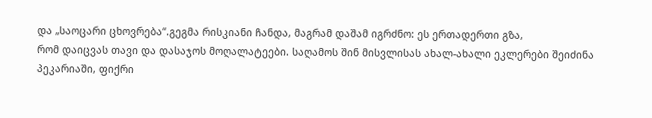და „საოცარი ცხოვრება“.გეგმა რისკიანი ჩანდა, მაგრამ დაშამ იგრძნო: ეს ერთადერთი გზა,
რომ დაიცვას თავი და დასაჯოს მოღალატეები. საღამოს შინ მისვლისას ახალ-ახალი ეკლერები შეიძინა პეკარიაში, ფიქრი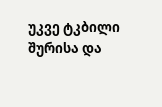უკვე ტკბილი შურისა და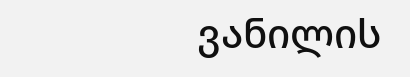ვანილის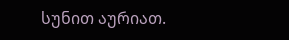სუნით აურიათ.